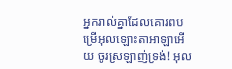អ្នករាល់គ្នាដែលគោរពបម្រើអុលឡោះតាអាឡាអើយ ចូរស្រឡាញ់ទ្រង់! អុល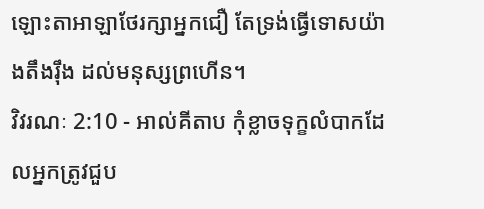ឡោះតាអាឡាថែរក្សាអ្នកជឿ តែទ្រង់ធ្វើទោសយ៉ាងតឹងរ៉ឹង ដល់មនុស្សព្រហើន។
វិវរណៈ 2:10 - អាល់គីតាប កុំខ្លាចទុក្ខលំបាកដែលអ្នកត្រូវជួប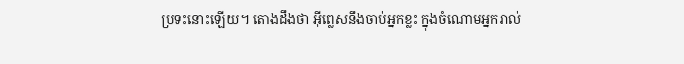ប្រទះនោះឡើយ។ តោងដឹងថា អ៊ីព្លេសនឹងចាប់អ្នកខ្លះ ក្នុងចំណោមអ្នករាល់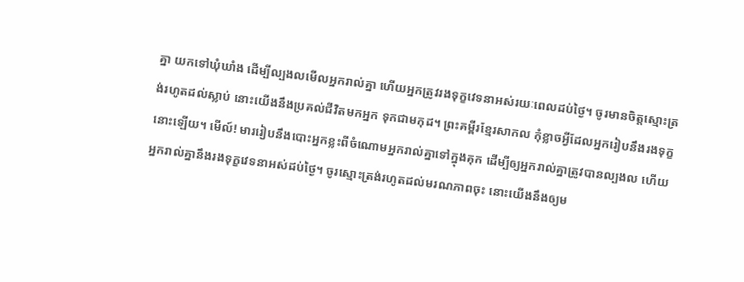គ្នា យកទៅឃុំឃាំង ដើម្បីល្បងលមើលអ្នករាល់គ្នា ហើយអ្នកត្រូវរងទុក្ខវេទនាអស់រយៈពេលដប់ថ្ងៃ។ ចូរមានចិត្ដស្មោះត្រង់រហូតដល់ស្លាប់ នោះយើងនឹងប្រគល់ជីវិតមកអ្នក ទុកជាមកុដ។ ព្រះគម្ពីរខ្មែរសាកល កុំខ្លាចអ្វីដែលអ្នករៀបនឹងរងទុក្ខនោះឡើយ។ មើល៍! មាររៀបនឹងបោះអ្នកខ្លះពីចំណោមអ្នករាល់គ្នាទៅក្នុងគុក ដើម្បីឲ្យអ្នករាល់គ្នាត្រូវបានល្បងល ហើយអ្នករាល់គ្នានឹងរងទុក្ខវេទនាអស់ដប់ថ្ងៃ។ ចូរស្មោះត្រង់រហូតដល់មរណភាពចុះ នោះយើងនឹងឲ្យម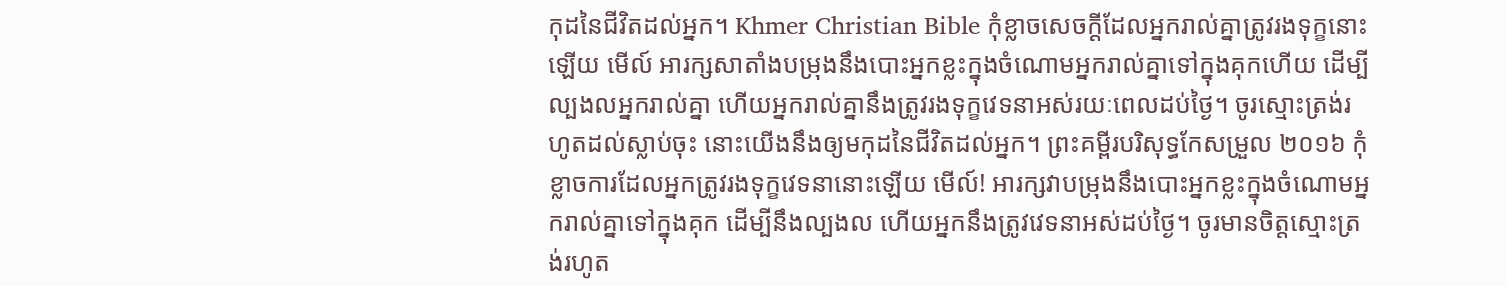កុដនៃជីវិតដល់អ្នក។ Khmer Christian Bible កុំខ្លាចសេចក្ដីដែលអ្នករាល់គ្នាត្រូវរងទុក្ខនោះឡើយ មើល៍ អារក្សសាតាំងបម្រុងនឹងបោះអ្នកខ្លះក្នុងចំណោមអ្នករាល់គ្នាទៅក្នុងគុកហើយ ដើម្បីល្បងលអ្នករាល់គ្នា ហើយអ្នករាល់គ្នានឹងត្រូវរងទុក្ខវេទនាអស់រយៈពេលដប់ថ្ងៃ។ ចូរស្មោះត្រង់រហូតដល់ស្លាប់ចុះ នោះយើងនឹងឲ្យមកុដនៃជីវិតដល់អ្នក។ ព្រះគម្ពីរបរិសុទ្ធកែសម្រួល ២០១៦ កុំខ្លាចការដែលអ្នកត្រូវរងទុក្ខវេទនានោះឡើយ មើល៍! អារក្សវាបម្រុងនឹងបោះអ្នកខ្លះក្នុងចំណោមអ្នករាល់គ្នាទៅក្នុងគុក ដើម្បីនឹងល្បងល ហើយអ្នកនឹងត្រូវវេទនាអស់ដប់ថ្ងៃ។ ចូរមានចិត្តស្មោះត្រង់រហូត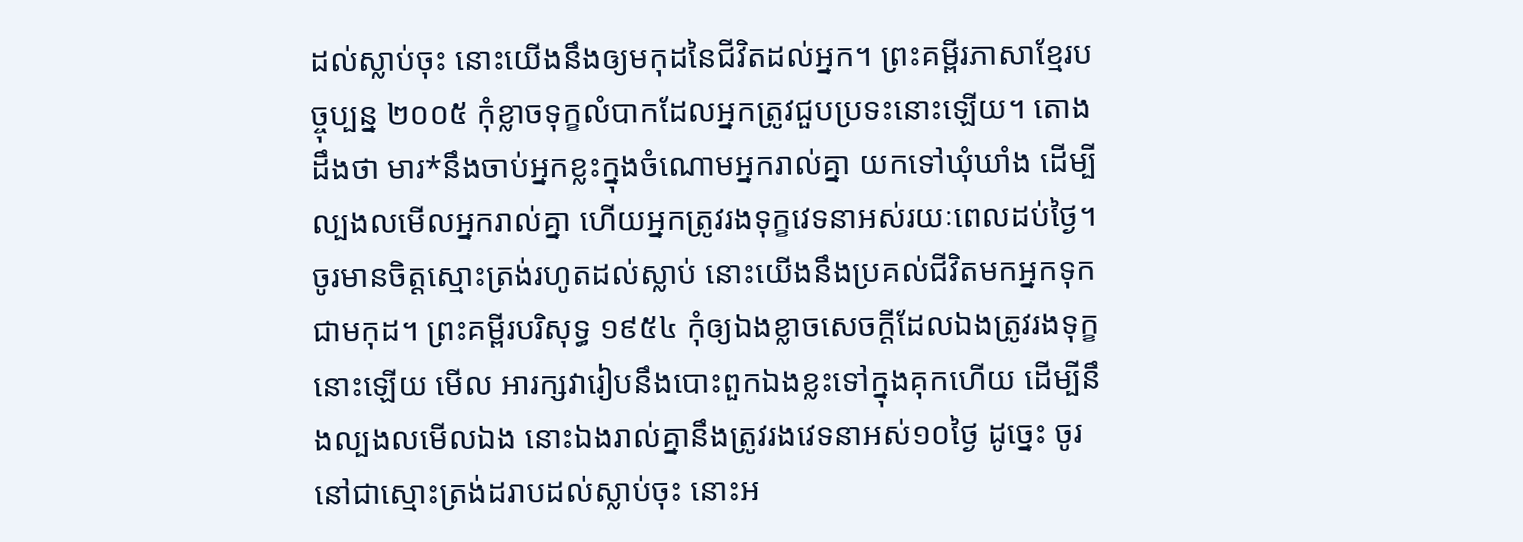ដល់ស្លាប់ចុះ នោះយើងនឹងឲ្យមកុដនៃជីវិតដល់អ្នក។ ព្រះគម្ពីរភាសាខ្មែរបច្ចុប្បន្ន ២០០៥ កុំខ្លាចទុក្ខលំបាកដែលអ្នកត្រូវជួបប្រទះនោះឡើយ។ តោងដឹងថា មារ*នឹងចាប់អ្នកខ្លះក្នុងចំណោមអ្នករាល់គ្នា យកទៅឃុំឃាំង ដើម្បីល្បងលមើលអ្នករាល់គ្នា ហើយអ្នកត្រូវរងទុក្ខវេទនាអស់រយៈពេលដប់ថ្ងៃ។ ចូរមានចិត្តស្មោះត្រង់រហូតដល់ស្លាប់ នោះយើងនឹងប្រគល់ជីវិតមកអ្នកទុកជាមកុដ។ ព្រះគម្ពីរបរិសុទ្ធ ១៩៥៤ កុំឲ្យឯងខ្លាចសេចក្ដីដែលឯងត្រូវរងទុក្ខនោះឡើយ មើល អារក្សវារៀបនឹងបោះពួកឯងខ្លះទៅក្នុងគុកហើយ ដើម្បីនឹងល្បងលមើលឯង នោះឯងរាល់គ្នានឹងត្រូវរងវេទនាអស់១០ថ្ងៃ ដូច្នេះ ចូរនៅជាស្មោះត្រង់ដរាបដល់ស្លាប់ចុះ នោះអ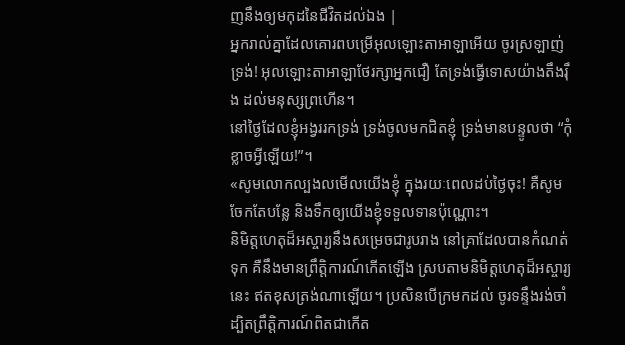ញនឹងឲ្យមកុដនៃជីវិតដល់ឯង |
អ្នករាល់គ្នាដែលគោរពបម្រើអុលឡោះតាអាឡាអើយ ចូរស្រឡាញ់ទ្រង់! អុលឡោះតាអាឡាថែរក្សាអ្នកជឿ តែទ្រង់ធ្វើទោសយ៉ាងតឹងរ៉ឹង ដល់មនុស្សព្រហើន។
នៅថ្ងៃដែលខ្ញុំអង្វររកទ្រង់ ទ្រង់ចូលមកជិតខ្ញុំ ទ្រង់មានបន្ទូលថា “កុំខ្លាចអ្វីឡើយ!”។
«សូមលោកល្បងលមើលយើងខ្ញុំ ក្នុងរយៈពេលដប់ថ្ងៃចុះ! គឺសូមចែកតែបន្លែ និងទឹកឲ្យយើងខ្ញុំទទួលទានប៉ុណ្ណោះ។
និមិត្តហេតុដ៏អស្ចារ្យនឹងសម្រេចជារូបរាង នៅគ្រាដែលបានកំណត់ទុក គឺនឹងមានព្រឹត្តិការណ៍កើតឡើង ស្របតាមនិមិត្តហេតុដ៏អស្ចារ្យនេះ ឥតខុសត្រង់ណាឡើយ។ ប្រសិនបើក្រមកដល់ ចូរទន្ទឹងរង់ចាំ ដ្បិតព្រឹត្តិការណ៍ពិតជាកើត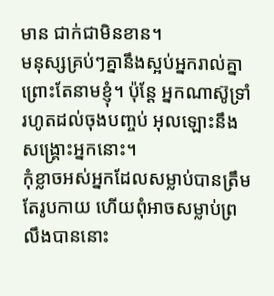មាន ជាក់ជាមិនខាន។
មនុស្សគ្រប់ៗគ្នានឹងស្អប់អ្នករាល់គ្នា ព្រោះតែនាមខ្ញុំ។ ប៉ុន្ដែ អ្នកណាស៊ូទ្រាំរហូតដល់ចុងបញ្ចប់ អុលឡោះនឹងសង្គ្រោះអ្នកនោះ។
កុំខ្លាចអស់អ្នកដែលសម្លាប់បានត្រឹមតែរូបកាយ ហើយពុំអាចសម្លាប់ព្រលឹងបាននោះ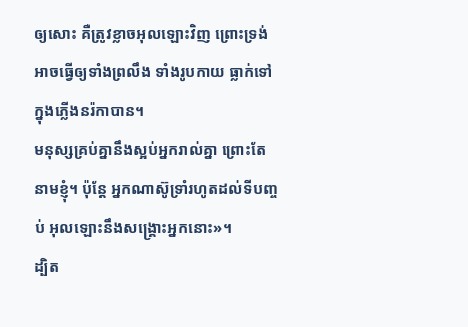ឲ្យសោះ គឺត្រូវខ្លាចអុលឡោះវិញ ព្រោះទ្រង់អាចធ្វើឲ្យទាំងព្រលឹង ទាំងរូបកាយ ធ្លាក់ទៅក្នុងភ្លើងនរ៉កាបាន។
មនុស្សគ្រប់គ្នានឹងស្អប់អ្នករាល់គ្នា ព្រោះតែនាមខ្ញុំ។ ប៉ុន្ដែ អ្នកណាស៊ូទ្រាំរហូតដល់ទីបញ្ចប់ អុលឡោះនឹងសង្គ្រោះអ្នកនោះ»។
ដ្បិត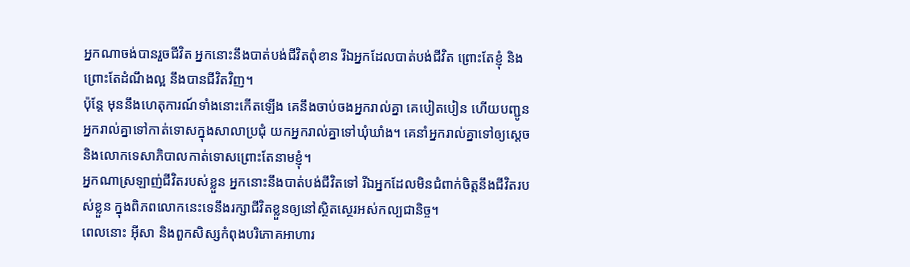អ្នកណាចង់បានរួចជីវិត អ្នកនោះនឹងបាត់បង់ជីវិតពុំខាន រីឯអ្នកដែលបាត់បង់ជីវិត ព្រោះតែខ្ញុំ និងព្រោះតែដំណឹងល្អ នឹងបានជីវិតវិញ។
ប៉ុន្តែ មុននឹងហេតុការណ៍ទាំងនោះកើតឡើង គេនឹងចាប់ចងអ្នករាល់គ្នា គេបៀតបៀន ហើយបញ្ជូនអ្នករាល់គ្នាទៅកាត់ទោសក្នុងសាលាប្រជុំ យកអ្នករាល់គ្នាទៅឃុំឃាំង។ គេនាំអ្នករាល់គ្នាទៅឲ្យស្ដេច និងលោកទេសាភិបាលកាត់ទោសព្រោះតែនាមខ្ញុំ។
អ្នកណាស្រឡាញ់ជីវិតរបស់ខ្លួន អ្នកនោះនឹងបាត់បង់ជីវិតទៅ រីឯអ្នកដែលមិនជំពាក់ចិត្ដនឹងជីវិតរបស់ខ្លួន ក្នុងពិភពលោកនេះទេនឹងរក្សាជីវិតខ្លួនឲ្យនៅស្ថិតស្ថេរអស់កល្បជានិច្ច។
ពេលនោះ អ៊ីសា និងពួកសិស្សកំពុងបរិភោគអាហារ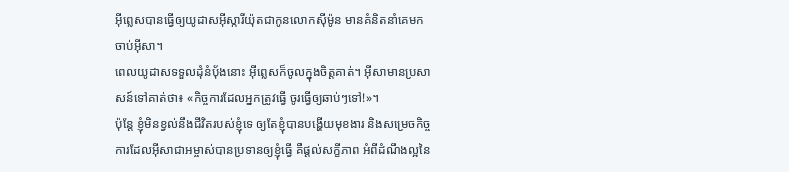អ៊ីព្លេសបានធ្វើឲ្យយូដាសអ៊ីស្ការីយ៉ុតជាកូនលោកស៊ីម៉ូន មានគំនិតនាំគេមកចាប់អ៊ីសា។
ពេលយូដាសទទួលដុំនំបុ័ងនោះ អ៊ីព្លេសក៏ចូលក្នុងចិត្ដគាត់។ អ៊ីសាមានប្រសាសន៍ទៅគាត់ថា៖ «កិច្ចការដែលអ្នកត្រូវធ្វើ ចូរធ្វើឲ្យឆាប់ៗទៅ!»។
ប៉ុន្ដែ ខ្ញុំមិនខ្វល់នឹងជីវិតរបស់ខ្ញុំទេ ឲ្យតែខ្ញុំបានបង្ហើយមុខងារ និងសម្រេចកិច្ចការដែលអ៊ីសាជាអម្ចាស់បានប្រទានឲ្យខ្ញុំធ្វើ គឺផ្ដល់សក្ខីភាព អំពីដំណឹងល្អនៃ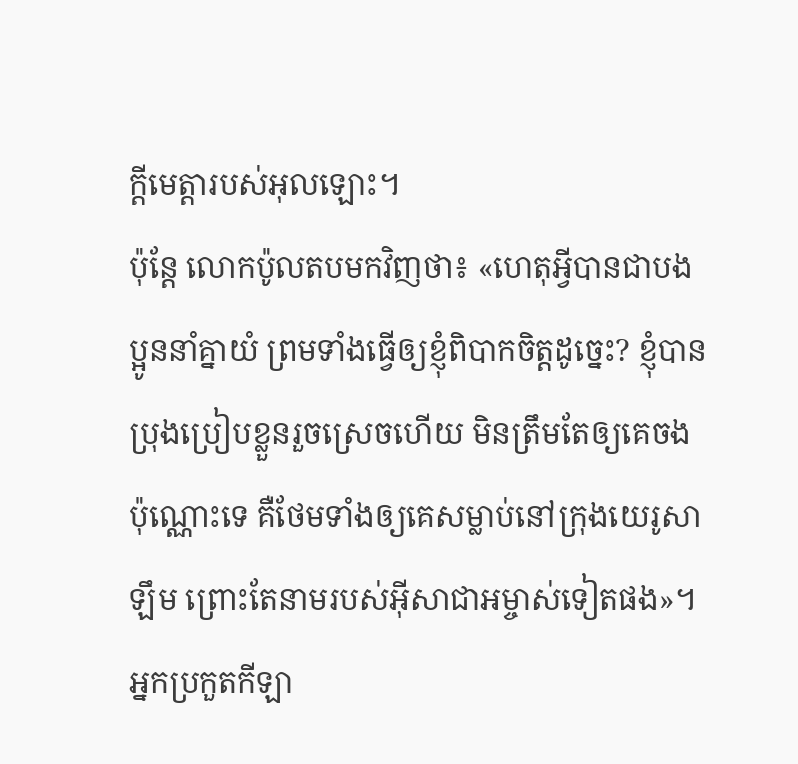ក្តីមេត្តារបស់អុលឡោះ។
ប៉ុន្ដែ លោកប៉ូលតបមកវិញថា៖ «ហេតុអ្វីបានជាបងប្អូននាំគ្នាយំ ព្រមទាំងធ្វើឲ្យខ្ញុំពិបាកចិត្ដដូច្នេះ? ខ្ញុំបានប្រុងប្រៀបខ្លួនរួចស្រេចហើយ មិនត្រឹមតែឲ្យគេចងប៉ុណ្ណោះទេ គឺថែមទាំងឲ្យគេសម្លាប់នៅក្រុងយេរូសាឡឹម ព្រោះតែនាមរបស់អ៊ីសាជាអម្ចាស់ទៀតផង»។
អ្នកប្រកួតកីឡា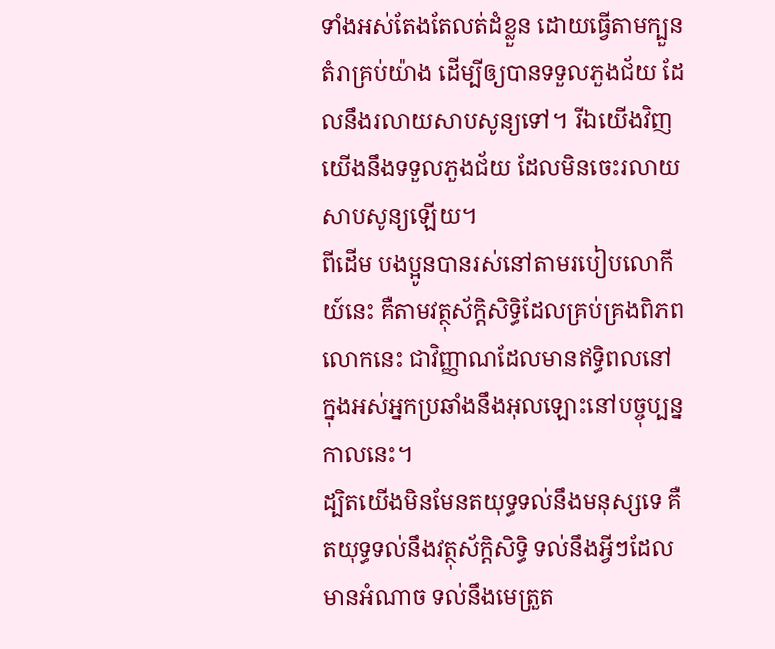ទាំងអស់តែងតែលត់ដំខ្លួន ដោយធ្វើតាមក្បួនតំរាគ្រប់យ៉ាង ដើម្បីឲ្យបានទទួលភួងជ័យ ដែលនឹងរលាយសាបសូន្យទៅ។ រីឯយើងវិញយើងនឹងទទួលភួងជ័យ ដែលមិនចេះរលាយសាបសូន្យឡើយ។
ពីដើម បងប្អូនបានរស់នៅតាមរបៀបលោកីយ៍នេះ គឺតាមវត្ថុស័ក្តិសិទ្ធិដែលគ្រប់គ្រងពិភពលោកនេះ ជាវិញ្ញាណដែលមានឥទ្ធិពលនៅក្នុងអស់អ្នកប្រឆាំងនឹងអុលឡោះនៅបច្ចុប្បន្នកាលនេះ។
ដ្បិតយើងមិនមែនតយុទ្ធទល់នឹងមនុស្សទេ គឺតយុទ្ធទល់នឹងវត្ថុស័ក្តិសិទ្ធិ ទល់នឹងអ្វីៗដែលមានអំណាច ទល់នឹងមេត្រួត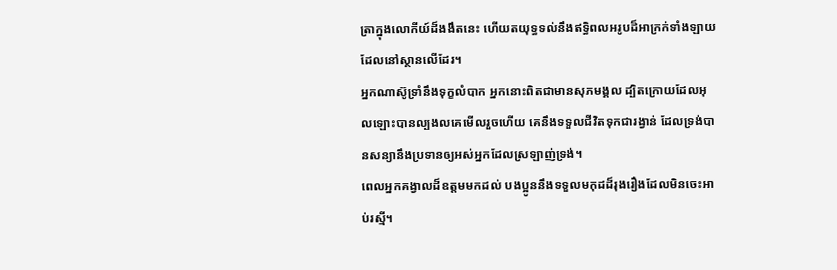ត្រាក្នុងលោកីយ៍ដ៏ងងឹតនេះ ហើយតយុទ្ធទល់នឹងឥទ្ធិពលអរូបដ៏អាក្រក់ទាំងឡាយដែលនៅស្ថានលើដែរ។
អ្នកណាស៊ូទ្រាំនឹងទុក្ខលំបាក អ្នកនោះពិតជាមានសុភមង្គល ដ្បិតក្រោយដែលអុលឡោះបានល្បងលគេមើលរួចហើយ គេនឹងទទួលជីវិតទុកជារង្វាន់ ដែលទ្រង់បានសន្យានឹងប្រទានឲ្យអស់អ្នកដែលស្រឡាញ់ទ្រង់។
ពេលអ្នកគង្វាលដ៏ឧត្ដមមកដល់ បងប្អូននឹងទទួលមកុដដ៏រុងរឿងដែលមិនចេះអាប់រស្មី។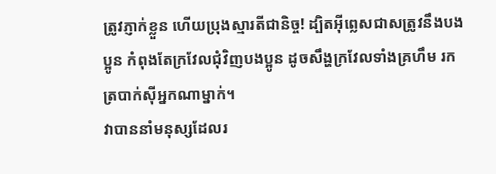ត្រូវភ្ញាក់ខ្លួន ហើយប្រុងស្មារតីជានិច្ច! ដ្បិតអ៊ីព្លេសជាសត្រូវនឹងបងប្អូន កំពុងតែក្រវែលជុំវិញបងប្អូន ដូចសឹង្ហក្រវែលទាំងគ្រហឹម រកត្របាក់ស៊ីអ្នកណាម្នាក់។
វាបាននាំមនុស្សដែលរ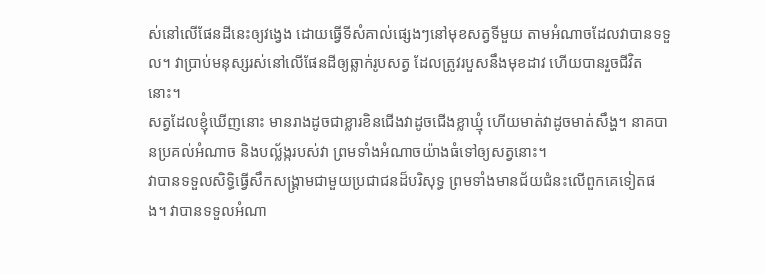ស់នៅលើផែនដីនេះឲ្យវង្វេង ដោយធ្វើទីសំគាល់ផ្សេងៗនៅមុខសត្វទីមួយ តាមអំណាចដែលវាបានទទួល។ វាប្រាប់មនុស្សរស់នៅលើផែនដីឲ្យឆ្លាក់រូបសត្វ ដែលត្រូវរបួសនឹងមុខដាវ ហើយបានរួចជីវិតនោះ។
សត្វដែលខ្ញុំឃើញនោះ មានរាងដូចជាខ្លារខិនជើងវាដូចជើងខ្លាឃ្មុំ ហើយមាត់វាដូចមាត់សឹង្ហ។ នាគបានប្រគល់អំណាច និងបល្ល័ង្ករបស់វា ព្រមទាំងអំណាចយ៉ាងធំទៅឲ្យសត្វនោះ។
វាបានទទួលសិទ្ធិធ្វើសឹកសង្គ្រាមជាមួយប្រជាជនដ៏បរិសុទ្ធ ព្រមទាំងមានជ័យជំនះលើពួកគេទៀតផង។ វាបានទទួលអំណា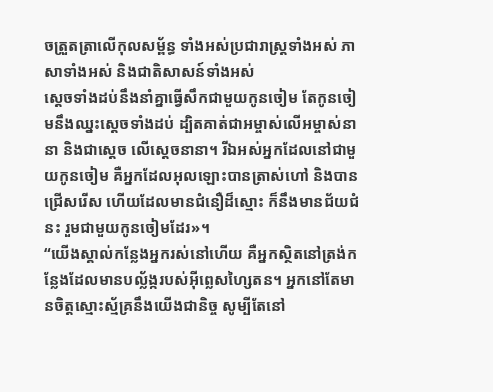ចត្រួតត្រាលើកុលសម្ព័ន្ធ ទាំងអស់ប្រជារាស្ដ្រទាំងអស់ ភាសាទាំងអស់ និងជាតិសាសន៍ទាំងអស់
ស្ដេចទាំងដប់នឹងនាំគ្នាធ្វើសឹកជាមួយកូនចៀម តែកូនចៀមនឹងឈ្នះស្ដេចទាំងដប់ ដ្បិតគាត់ជាអម្ចាស់លើអម្ចាស់នានា និងជាស្តេច លើស្តេចនានា។ រីឯអស់អ្នកដែលនៅជាមួយកូនចៀម គឺអ្នកដែលអុលឡោះបានត្រាស់ហៅ និងបានជ្រើសរើស ហើយដែលមានជំនឿដ៏ស្មោះ ក៏នឹងមានជ័យជំនះ រួមជាមួយកូនចៀមដែរ»។
“យើងស្គាល់កន្លែងអ្នករស់នៅហើយ គឺអ្នកស្ថិតនៅត្រង់កន្លែងដែលមានបល្ល័ង្ករបស់អ៊ីព្លេសហ្សៃតន។ អ្នកនៅតែមានចិត្ដស្មោះស្ម័គ្រនឹងយើងជានិច្ច សូម្បីតែនៅ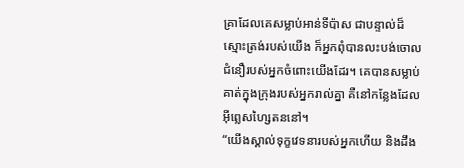គ្រាដែលគេសម្លាប់អាន់ទីប៉ាស ជាបន្ទាល់ដ៏ស្មោះត្រង់របស់យើង ក៏អ្នកពុំបានលះបង់ចោលជំនឿរបស់អ្នកចំពោះយើងដែរ។ គេបានសម្លាប់គាត់ក្នុងក្រុងរបស់អ្នករាល់គ្នា គឺនៅកន្លែងដែលអ៊ីព្លេសហ្សៃតននៅ។
“យើងស្គាល់ទុក្ខវេទនារបស់អ្នកហើយ និងដឹង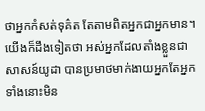ថាអ្នកកំសត់ទុគ៌ត តែតាមពិតអ្នកជាអ្នកមាន។ យើងក៏ដឹងទៀតថា អស់អ្នកដែលតាំងខ្លួនជាសាសន៍យូដា បានប្រមាថមាក់ងាយអ្នកតែអ្នកទាំងនោះមិន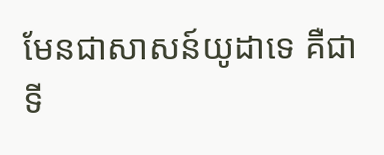មែនជាសាសន៍យូដាទេ គឺជាទី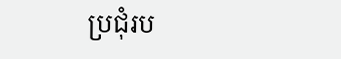ប្រជុំរប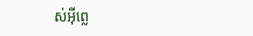ស់អ៊ីព្លេ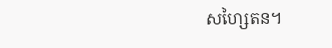សហ្សៃតន។